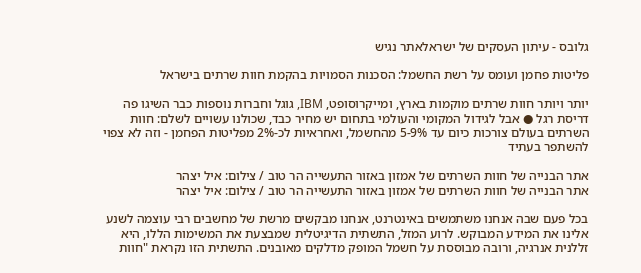גלובס - עיתון העסקים של ישראלאתר נגיש

פליטות פחמן ועומס על רשת החשמל: הסכנות הסמויות בהקמת חוות שרתים בישראל

יותר ויותר חוות שרתים מוקמות בארץ, ומייקרוסופט, IBM, גוגל וחברות נוספות כבר השיגו פה דריסת רגל ● אבל לגידול המקומי והעולמי בתחום יש מחיר כבד, שכולנו עשויים לשלם: חוות השרתים בעולם צורכות כיום עד 5-9% מהחשמל, ואחראיות לכ-2% מפליטות הפחמן - וזה לא צפוי להשתפר בעתיד

אתר הבנייה של חוות השרתים של אמזון באזור התעשייה הר טוב / צילום: איל יצהר
אתר הבנייה של חוות השרתים של אמזון באזור התעשייה הר טוב / צילום: איל יצהר

בכל פעם שבה אנחנו משתמשים באינטרנט, אנחנו מבקשים מרשת של מחשבים רבי עוצמה לשנע אלינו את המידע המבוקש. לרוע המזל, התשתית הדיגיטלית שמבצעת את המשימות הללו, היא זללנית אנרגיה, ורובה מבוססת על חשמל המופק מדלקים מאובנים. התשתית הזו נקראת "חוות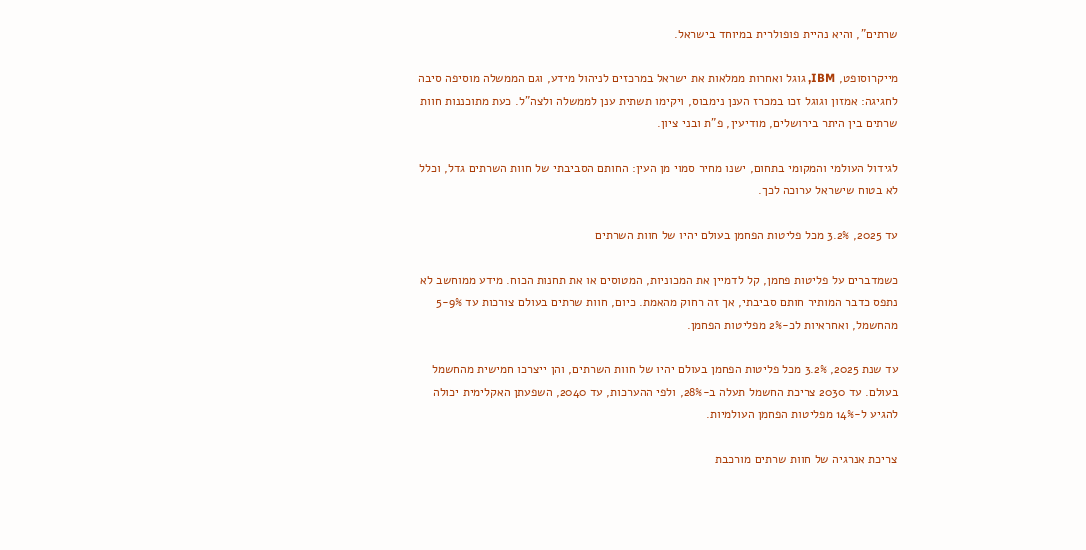שרתים", והיא נהיית פופולרית במיוחד בישראל.

מייקרוסופט, IBM, גוגל ואחרות ממלאות את ישראל במרכזים לניהול מידע, וגם הממשלה מוסיפה סיבה לחגיגה: אמזון וגוגל זכו במכרז הענן נימבוס, ויקימו תשתית ענן לממשלה ולצה"ל. כעת מתוכננות חוות שרתים בין היתר בירושלים, מודיעין, פ"ת ובני ציון.

לגידול העולמי והמקומי בתחום, ישנו מחיר סמוי מן העין: החותם הסביבתי של חוות השרתים גדל, וכלל לא בטוח שישראל ערוכה לכך.

עד 2025, 3.2% מכל פליטות הפחמן בעולם יהיו של חוות השרתים

כשמדברים על פליטות פחמן, קל לדמיין את המכוניות, המטוסים או את תחנות הכוח. מידע ממוחשב לא נתפס כדבר המותיר חותם סביבתי, אך זה רחוק מהאמת. כיום, חוות שרתים בעולם צורכות עד 5-9% מהחשמל, ואחראיות לכ-2% מפליטות הפחמן.

עד שנת 2025, 3.2% מכל פליטות הפחמן בעולם יהיו של חוות השרתים, והן ייצרכו חמישית מהחשמל בעולם. עד 2030 צריכת החשמל תעלה ב-28%, ולפי ההערכות, עד 2040, השפעתן האקלימית יכולה להגיע ל-14% מפליטות הפחמן העולמיות.

צריכת אנרגיה של חוות שרתים מורכבת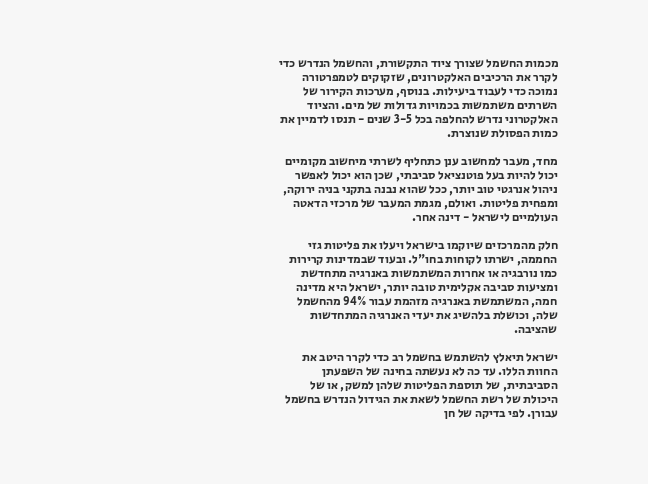מכמות החשמל שצורך ציוד התקשורת, והחשמל הנדרש כדי לקרר את הרכיבים האלקטרונים, שזקוקים לטמפרטורה נמוכה כדי לעבוד ביעילות. בנוסף, מערכות הקירור של השרתים משתמשות בכמויות גדולות של מים. והציוד האלקטרוני נדרש להחלפה בכל 3-5 שנים - תנסו לדמיין את כמות הפסולת שנוצרת.

מחד, מעבר למחשוב ענן כתחליף לשרתי מיחשוב מקומיים יכול להיות בעל פוטנציאל סביבתי, שכן הוא יכול לאפשר ניהול אנרגטי טוב יותר, ככל שהוא נבנה בתקני בניה ירוקה, ומפחית פליטות. ואולם, מגמת המעבר של מרכזי הדאטה העולמיים לישראל - דינה אחר.

חלק מהמרכזים שיוקמו בישראל ויעלו את פליטות גזי החממה, ישרתו לקוחות בחו"ל. ובעוד שבמדינות קרירות כמו נורבגיה או אחרות המשתמשות באנרגיה מתחדשת ומציעות סביבה אקלימית טובה יותר, ישראל היא מדינה חמה, המשתמשת באנרגיה מזהמת עבור 94% מהחשמל שלה, וכושלת בלהשיג את יעדי האנרגיה המתחדשות שהציבה.

ישראל תיאלץ להשתמש בחשמל רב כדי לקרר היטב את החוות הללו. עד כה לא נעשתה בחינה של השפעתן הסביבתית, של תוספת הפליטות שלהן למשק, או של היכולת של רשת החשמל לשאת את הגידול הנדרש בחשמל עבורן. לפי בדיקה של חן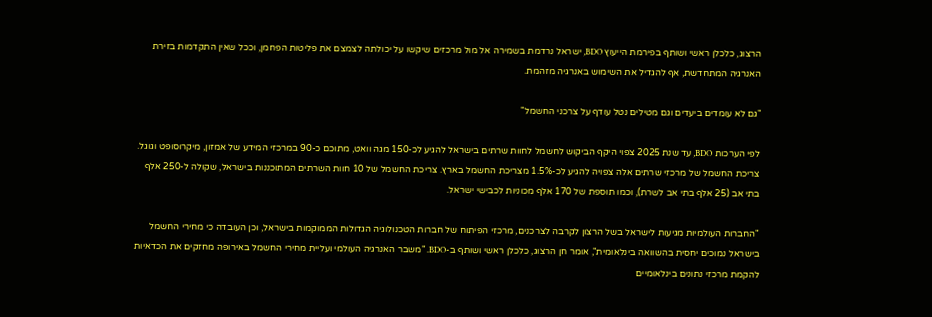הרצוג, כלכלן ראשי ושותף בפירמת הייעוץ BDO, ישראל נרדמת בשמירה אל מול מרכזים שיקשו על יכולתה לצמצם את פליטות הפחמן, וככל שאין התקדמות בזירת האנרגיה המתחדשת, אף להגדיל את השימוש באנרגיה מזהמת.

"גם לא עומדים ביעדים וגם מטילים נטל עודף על צרכני החשמל"

לפי הערכות BDO, עד שנת 2025 צפוי היקף הביקוש לחשמל לחוות שרתים בישראל להגיע לכ-150 מגה וואט, מתוכם כ-90 במרכזי המידע של אמזון, מיקרוסופט וגוגל. צריכת החשמל של מרכזי שרתים אלה צפויה להגיע לכ-1.5% מצריכת החשמל בארץ. צריכת החשמל של 10 חוות השרתים המתוכננות בישראל, שקולה ל-250 אלף בתי אב (25 אלף בתי אב לשרת), וכמו תוספת של 170 אלף מכוניות לכבישי ישראל.

"החברות העולמיות מגיעות לישראל בשל הרצון לקרבה לצרכנים, מרכזי הפיתוח של חברות הטכנולוגיה הגדולות הממוקמות בישראל, וכן העובדה כי מחירי החשמל בישראל נמוכים יחסית בהשוואה בינלאומית", אומר חן הרצוג, כלכלן ראשי ושותף ב-BDO. "משבר האנרגיה העולמי ועליית מחירי החשמל באירופה מחזקים את הכדאיות להקמת מרכזי נתונים בינלאומיים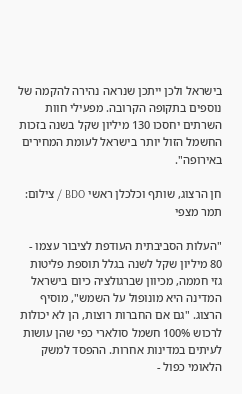בישראל ולכן ייתכן שנראה נהירה להקמה של נוספים בתקופה הקרובה. מפעילי חוות השרתים יחסכו 130 מיליון שקל בשנה בזכות החשמל הזול יותר בישראל לעומת המחירים באירופה".

חן הרצוג, שותף וכלכלן ראשי BDO / צילום: תמר מצפי

"העלות הסביבתית העודפת לציבור עצמו - 80 מיליון שקל לשנה בגלל תוספת פליטות גזי חממה, מכיוון שברגולציה כיום בישראל המדינה היא מונופול על השמש", מוסיף הרצוג. "גם אם החברות רוצות, הן לא יכולות לרכוש 100% חשמל סולארי כפי שהן עושות לעיתים במדינות אחרות. ההפסד למשק הלאומי כפול -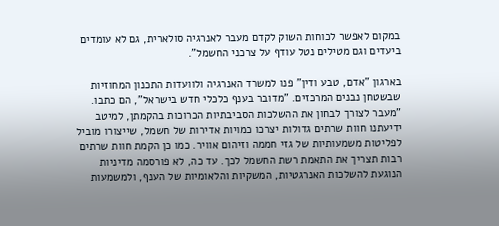במקום לאפשר לכוחות השוק לקדם מעבר לאנרגיה סולארית, גם לא עומדים ביעדים וגם מטילים נטל עודף על צרכני החשמל".

בארגון "אדם, טבע ודין" פנו למשרד האנרגיה ולוועדות התכנון המחוזיות שבשטחן נבנים המרכזים. "מדובר בענף כלכלי חדש בישראל", הם כתבו. "מעבר לצורך לבחון את ההשלכות הסביבתיות הכרוכות בהקמתן, למיטב ידיעתנו חוות שרתים גדולות יצרכו כמויות אדירות של חשמל, שייצורו מוביל לפליטות משמעותיות של גזי חממה וזיהום אוויר. כמו כן הקמת חוות שרתים רבות תצריך את התאמת רשת החשמל לכך. עד כה, לא פורסמה מדיניות הנוגעת להשלכות האנרגטיות, המשקיות והלאומיות של הענף, ולמשמעות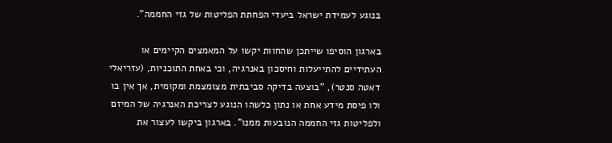בנוגע לעמידת ישראל ביעדי הפחתת הפליטות של גזי החממה".

בארגון הוסיפו שייתכן שהחוות יקשו על המאמצים הקיימים או העתידיים להתייעלות וחיסכון באנרגיה, וכי באחת התוכניות, (עזריאלי דאטה סנטר), "בוצעה בדיקה סביבתית מצומצמת ומקומית, אך אין בו ולו פיסת מידע אחת או נתון כלשהו הנוגע לצריכת האנרגיה של המיזם ולפליטות גזי החממה הנובעות ממנו". בארגון ביקשו לעצור את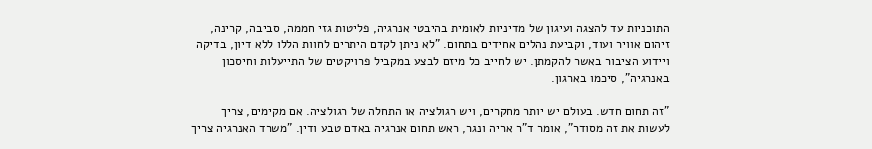התוכניות עד להצגה ועיגון של מדיניות לאומית בהיבטי אנרגיה, פליטות גזי חממה, סביבה, קרינה, זיהום אוויר ועוד, וקביעת נהלים אחידים בתחום. "לא ניתן לקדם היתרים לחוות הללו ללא דיון, בדיקה ויידוע הציבור באשר להקמתן. יש לחייב כל מיזם לבצע במקביל פרויקטים של התייעלות וחיסכון באנרגיה", סיכמו בארגון.

"זה תחום חדש. בעולם יש יותר מחקרים, ויש רגולציה או התחלה של רגולציה. אם מקימים, צריך לעשות את זה מסודר", אומר ד"ר אריה ונגר, ראש תחום אנרגיה באדם טבע ודין. "משרד האנרגיה צריך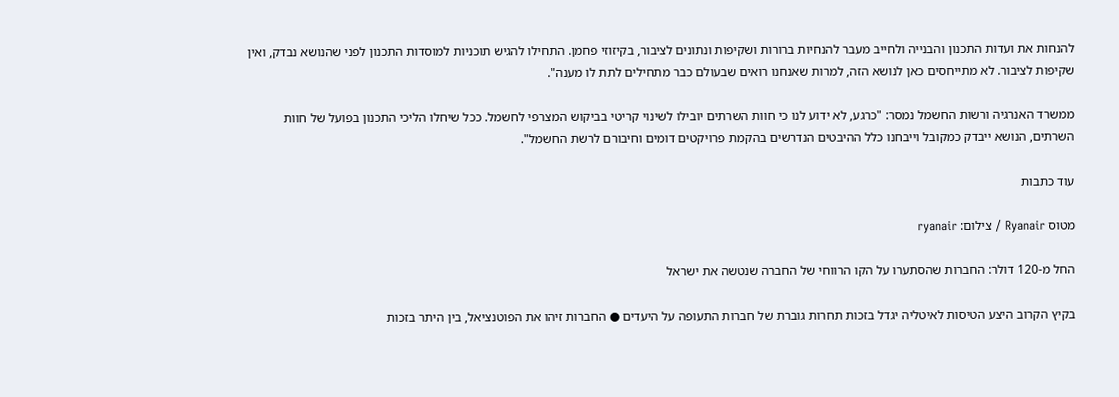להנחות את ועדות התכנון והבנייה ולחייב מעבר להנחיות ברורות ושקיפות ונתונים לציבור, בקיזוזי פחמן. התחילו להגיש תוכניות למוסדות התכנון לפני שהנושא נבדק, ואין שקיפות לציבור. לא מתייחסים כאן לנושא הזה, למרות שאנחנו רואים שבעולם כבר מתחילים לתת לו מענה".

ממשרד האנרגיה ורשות החשמל נמסר: "כרגע, לא ידוע לנו כי חוות השרתים יובילו לשינוי קריטי בביקוש המצרפי לחשמל. ככל שיחלו הליכי התכנון בפועל של חוות השרתים, הנושא ייבדק כמקובל וייבחנו כלל ההיבטים הנדרשים בהקמת פרויקטים דומים וחיבורם לרשת החשמל".

עוד כתבות

מטוס Ryanair / צילום: ryanair

החל מ-120 דולר: החברות שהסתערו על הקו הרווחי של החברה שנטשה את ישראל

בקיץ הקרוב היצע הטיסות לאיטליה יגדל בזכות תחרות גוברת של חברות התעופה על היעדים ● החברות זיהו את הפוטנציאל, בין היתר בזכות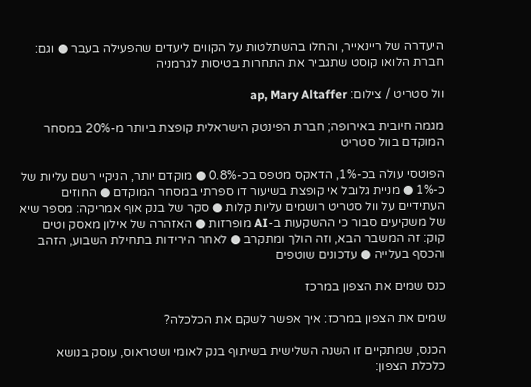היעדרה של ריינאייר, והחלו בהשתלטות על הקווים ליעדים שהפעילה בעבר ● וגם: חברת הלואו קוסט שתגביר את התחרות בטיסות לגרמניה

וול סטריט / צילום: ap, Mary Altaffer

מגמה חיובית באירופה; חברת הפינטק הישראלית קופצת ביותר מ-20% במסחר המוקדם בוול סטריט

הפוטסי עולה בכ-1%, הדאקס מטפס בכ-0.8% ● מוקדם יותר, הניקיי רשם עליות של כ-1% ● מניית גלובל אי קופצת בשיעור דו ספרתי במסחר המוקדם ● החוזים העתידיים על וול סטריט רושמים עליות קלות ● סקר של בנק אוף אמריקה: מספר שיא של משקיעים סבור כי ההשקעות ב-AI מופרזות ● האזהרה של אילון מאסק וטים קוק: זה המשבר הבא, וזה הולך ומתקרב ● לאחר הירידות בתחילת השבוע, הזהב והכסף בעלייה ● עדכונים שוטפים

כנס שמים את הצפון במרכז

שמים את הצפון במרכז: איך אפשר לשקם את הכלכלה?

הכנס, שמתקיים זו השנה השלישית בשיתוף בנק לאומי ושטראוס, עוסק בנושא כלכלת הצפון: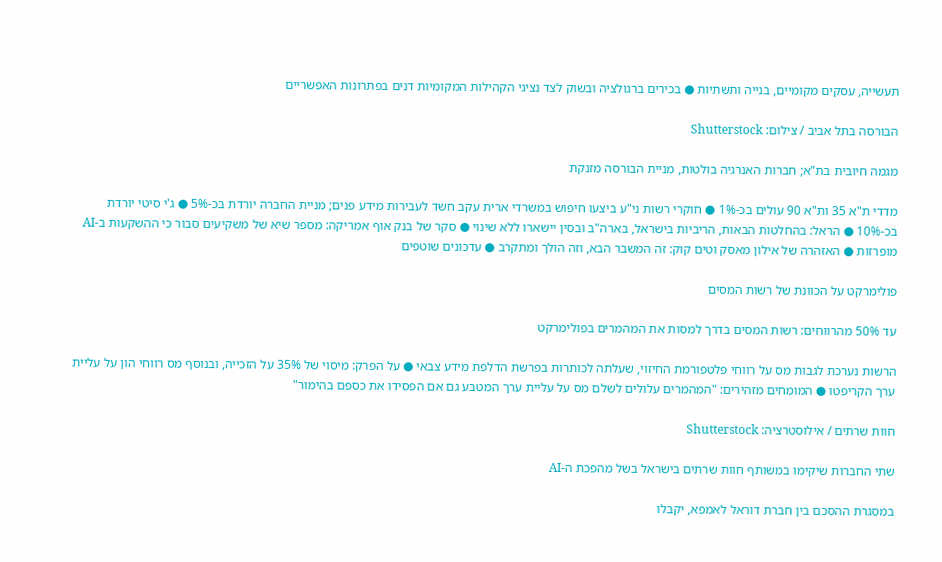תעשייה, עסקים מקומיים, בנייה ותשתיות ● בכירים ברגולציה ובשוק לצד נציגי הקהילות המקומיות דנים בפתרונות האפשריים

הבורסה בתל אביב / צילום: Shutterstock

מגמה חיובית בת"א; חברות האנרגיה בולטות, מניית הבורסה מזנקת

מדדי ת"א 35 ות"א 90 עולים בכ-1% ● חוקרי רשות ני"ע ביצעו חיפוש במשרדי ארית עקב חשד לעבירות מידע פנים; מניית החברה יורדת בכ-5% ● ג'י סיטי יורדת בכ-10% ● הראל: בהחלטות הבאות, הריביות בישראל, בארה"ב ובסין יישארו ללא שינוי ● סקר של בנק אוף אמריקה: מספר שיא של משקיעים סבור כי ההשקעות ב-AI מופרזות ● האזהרה של אילון מאסק וטים קוק: זה המשבר הבא, וזה הולך ומתקרב ● עדכונים שוטפים

פולימרקט על הכוונת של רשות המסים

עד 50% מהרווחים: רשות המסים בדרך למסות את המהמרים בפולימרקט

הרשות נערכת לגבות מס על רווחי פלטפורמת החיזוי, שעלתה לכותרות בפרשת הדלפת מידע צבאי ● על הפרק: מיסוי של 35% על הזכייה, ובנוסף מס רווחי הון על עליית ערך הקריפטו ● המומחים מזהירים: "המהמרים עלולים לשלם מס על עליית ערך המטבע גם אם הפסידו את כספם בהימור"

חוות שרתים / אילוסטרציה: Shutterstock

שתי החברות שיקימו במשותף חוות שרתים בישראל בשל מהפכת ה-AI

במסגרת ההסכם בין חברת דוראל לאמפא, יקבלו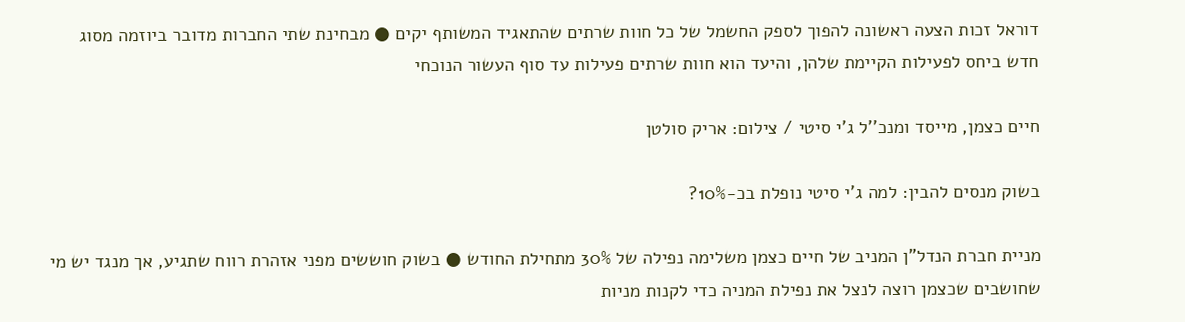דוראל זכות הצעה ראשונה להפוך לספק החשמל של כל חוות שרתים שהתאגיד המשותף יקים ● מבחינת שתי החברות מדובר ביוזמה מסוג חדש ביחס לפעילות הקיימת שלהן, והיעד הוא חוות שרתים פעילות עד סוף העשור הנוכחי

חיים כצמן, מייסד ומנכ''ל ג'י סיטי / צילום: אריק סולטן

בשוק מנסים להבין: למה ג'י סיטי נופלת בכ-10%?

מניית חברת הנדל"ן המניב של חיים כצמן משלימה נפילה של 30% מתחילת החודש ● בשוק חוששים מפני אזהרת רווח שתגיע, אך מנגד יש מי שחושבים שכצמן רוצה לנצל את נפילת המניה כדי לקנות מניות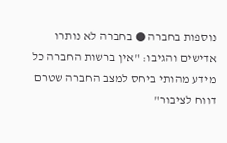נוספות בחברה ● בחברה לא נותרו אדישים והגיבו: "אין ברשות החברה כל מידע מהותי ביחס למצב החברה שטרם דווח לציבור"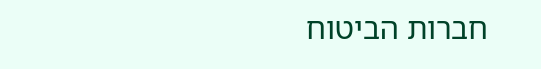חברות הביטוח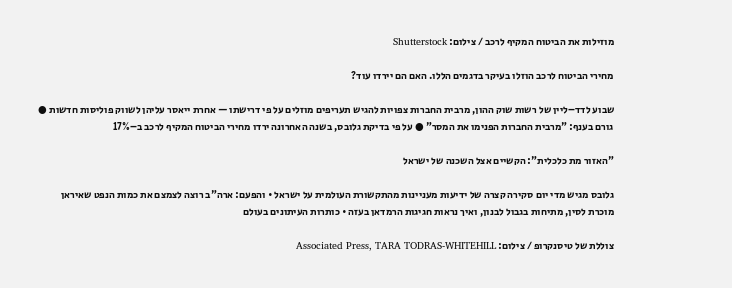מוזילות את הביטוח המקיף לרכב / צילום: Shutterstock

מחירי הביטוח לרכב הוזלו בעיקר בדגמים הללו. האם הם יירדו עוד?

שבוע לדד–ליין של רשות שוק ההון, מרבית החברות צפויות להגיש תעריפים מוזלים על פי דרישתו — אחרת ייאסר עליהן לשווק פוליסות חדשות ● גורם בענף: "מרבית החברות הפנימו את המסר" ● על פי בדיקת גלובס, בשנה האחרונה ירדו מחירי הביטוח המקיף לרכב ב–17%

"האזור מת כלכלית": הקשיים אצל השכנה של ישראל

גלובס מגיש מדי יום סקירה קצרה של ידיעות מעניינות מהתקשורת העולמית על ישראל • והפעם: ארה"ב רוצה לצמצם את כמות הנפט שאיראן מוכרת לסין, מתיחות בגבול לבנון, ואיך נראות חגיגות הרמדאן בעזה • כותרות העיתונים בעולם

צוללת של טיסנקרופ / צילום: Associated Press, TARA TODRAS-WHITEHILL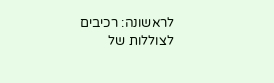לראשונה: רכיבים לצוללות של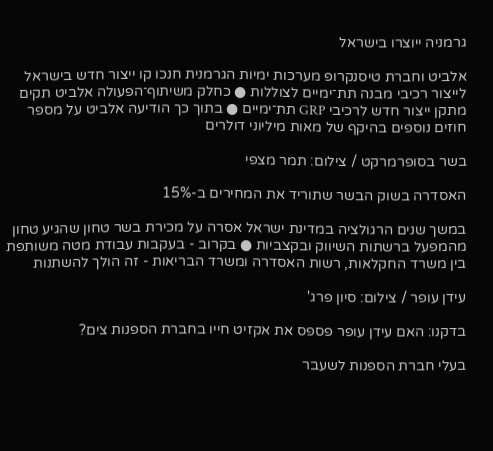גרמניה ייוצרו בישראל

אלביט וחברת טיסנקרופ מערכות ימיות הגרמנית חנכו קו ייצור חדש בישראל לייצור רכיבי מבנה תת־ימיים לצוללות ● כחלק משיתוף־הפעולה אלביט תקים מתקן ייצור חדש לרכיבי GRP תת־ימיים ● בתוך כך הודיעה אלביט על מספר חוזים נוספים בהיקף של מאות מיליוני דולרים

בשר בסופרמרקט / צילום: תמר מצפי

האסדרה בשוק הבשר שתוריד את המחירים ב-15%

במשך שנים הרגולציה במדינת ישראל אסרה על מכירת בשר טחון שהגיע טחון מהמפעל ברשתות השיווק ובקצביות ● בקרוב - בעקבות עבודת מטה משותפת בין משרד החקלאות, רשות האסדרה ומשרד הבריאות - זה הולך להשתנות

עידן עופר / צילום: סיון פרג'

בדקנו: האם עידן עופר פספס את אקזיט חייו בחברת הספנות צים?

בעלי חברת הספנות לשעבר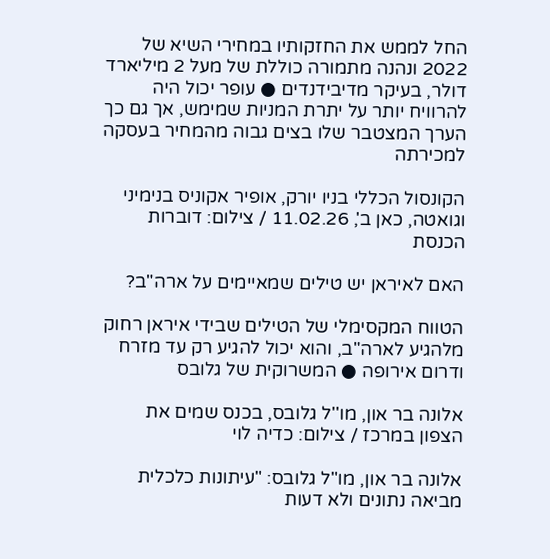החל לממש את החזקותיו במחירי השיא של 2022 ונהנה מתמורה כוללת של מעל 2 מיליארד דולר, בעיקר מדיבידנדים ● עופר יכול היה להרוויח יותר על יתרת המניות שמימש, אך גם כך הערך המצטבר שלו בצים גבוה מהמחיר בעסקה למכירתה

הקונסול הכללי בניו יורק, אופיר אקוניס בנימיני וגואטה, כאן ב', 11.02.26 / צילום: דוברות הכנסת

האם לאיראן יש טילים שמאיימים על ארה"ב?

הטווח המקסימלי של הטילים שבידי איראן רחוק מלהגיע לארה"ב, והוא יכול להגיע רק עד מזרח ודרום אירופה ● המשרוקית של גלובס

אלונה בר און, מו''ל גלובס, בכנס שמים את הצפון במרכז / צילום: כדיה לוי

אלונה בר און, מו"ל גלובס: "עיתונות כלכלית מביאה נתונים ולא דעות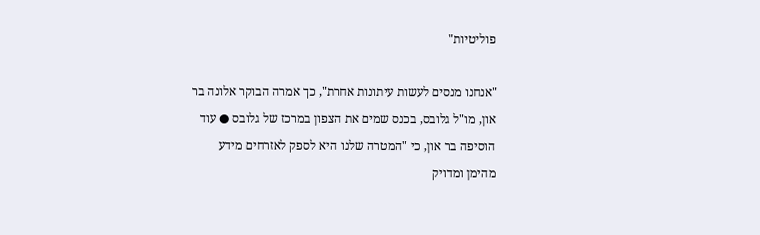פוליטיות"

"אנחנו מנסים לעשות עיתונות אחרת", כך אמרה הבוקר אלונה בר און, מו"ל גלובס, בכנס שמים את הצפון במרכז של גלובס ● עוד הוסיפה בר און, כי "המטרה שלנו היא לספק לאזרחים מידע מהימן ומדויק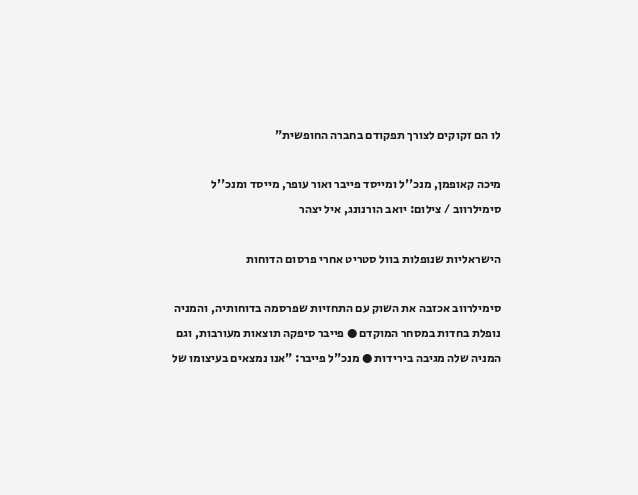לו הם זקוקים לצורך תפקודם בחברה החופשית"

מיכה קאופמן, מנכ''ל ומייסד פייבר ואור עופר, מייסד ומנכ''ל סימילרווב / צילום: יואב הורנונג, איל יצהר

הישראליות שנופלות בוול סטריט אחרי פרסום הדוחות

סימילרווב אכזבה את השוק עם התחזיות שפרסמה בדוחותיה, והמניה נופלת בחדות במסחר המוקדם ● פייבר סיפקה תוצאות מעורבות, וגם המניה שלה מגיבה בירידות ● מנכ"ל פייבר: "אנו נמצאים בעיצומו של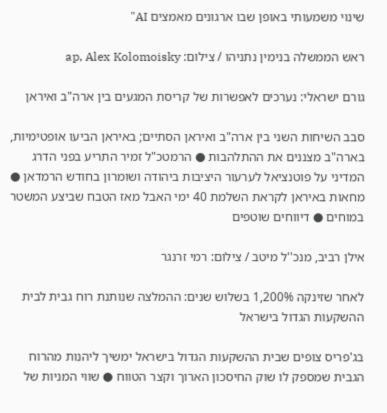שינוי משמעותי באופן שבו ארגונים מאמצים AI"

ראש הממשלה בנימין נתניהו / צילום: ap, Alex Kolomoisky

גורם ישראלי: נערכים לאפשרות של קריסת המגעים בין ארה"ב ואיראן

סבב השיחות השני בין ארה"ב ואיראן הסתיים; באיראן הביעו אופטימיות, בארה"ב מצננים את ההתלהבות ● הרמטכ"ל זמיר התריע בפני הדרג המדיני על פוטנציאל לערעור היציבות ביהודה ושומרון בחודש הרמדאן ● מחאות באיראן לקראת השלמת 40 ימי האבל מאז הטבח שביצע המשטר במוחים ● דיווחים שוטפים

אילן רביב, מנכ''ל מיטב / צילום: רמי זרנגר

לאחר שזינקה 1,200% בשלוש שנים: ההמלצה שנותנת רוח גבית לבית ההשקעות הגדול בישראל

בג'פריס צופים שבית ההשקעות הגדול בישראל ימשיך ליהנות מהרוח הגבית שמספק לו שוק החיסכון הארוך וקצר הטווח ● שווי המניות של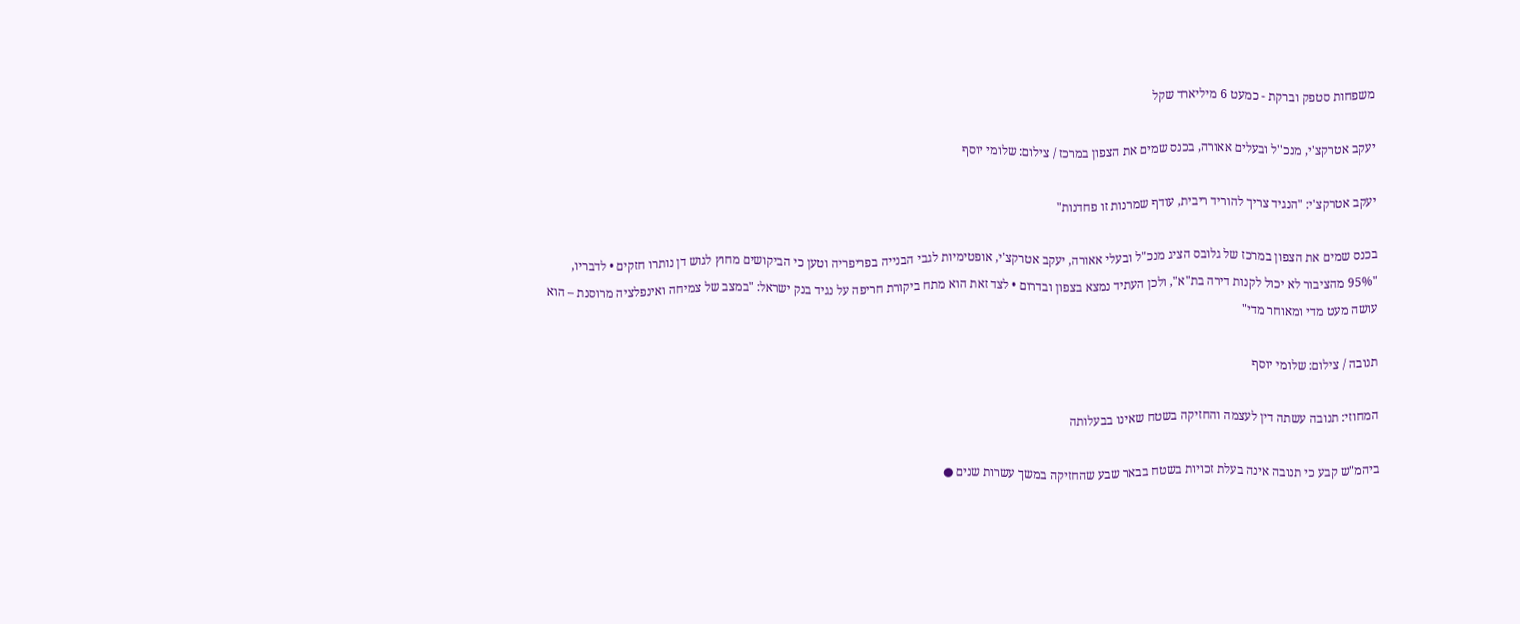משפחות סטפק וברקת - כמעט 6 מיליארד שקל

יעקב אטרקצ'י, מנכ''ל ובעלים אאורה, בכנס שמים את הצפון במרכז / צילום: שלומי יוסף

יעקב אטרקצ'י: "הנגיד צריך להוריד ריבית, עודף שמרנות זו פחדנות"

בכנס שמים את הצפון במרכז של גלובס הציג מנכ"ל ובעלי אאורה, יעקב אטרקצ'י, אופטימיות לגבי הבנייה בפריפריה וטען כי הביקושים מחוץ לגוש דן נותרו חזקים • לדבריו, "95% מהציבור לא יכול לקנות דירה בת"א", ולכן העתיד נמצא בצפון ובדרום • לצד זאת הוא מתח ביקורת חריפה על נגיד בנק ישראל: "במצב של צמיחה ואינפלציה מרוסנת – הוא עושה מעט מדי ומאוחר מדי"

תנובה / צילום: שלומי יוסף

המחוזי: תנובה עשתה דין לעצמה והחזיקה בשטח שאינו בבעלותה

ביהמ"ש קבע כי תנובה אינה בעלת זכויות בשטח בבאר שבע שהחזיקה במשך עשרות שנים ●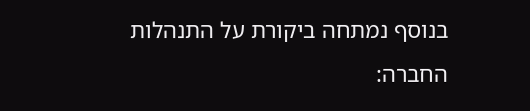בנוסף נמתחה ביקורת על התנהלות החברה: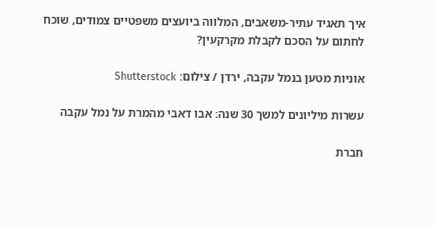איך תאגיד עתיר-משאבים, המלווה ביועצים משפטיים צמודים, שוכח לחתום על הסכם לקבלת מקרקעין?

אוניות מטען בנמל עקבה, ירדן / צילום: Shutterstock

עשרות מיליונים למשך 30 שנה: אבו דאבי מהמרת על נמל עקבה

חברת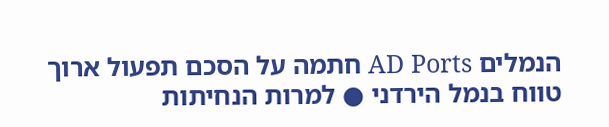הנמלים AD Ports חתמה על הסכם תפעול ארוך טווח בנמל הירדני ● למרות הנחיתות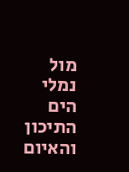מול נמלי הים התיכון והאיום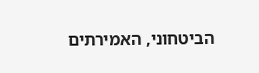הביטחוני, האמירתים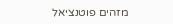מזהים פוטנציאל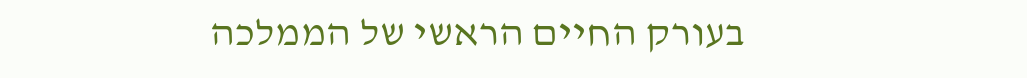בעורק החיים הראשי של הממלכה